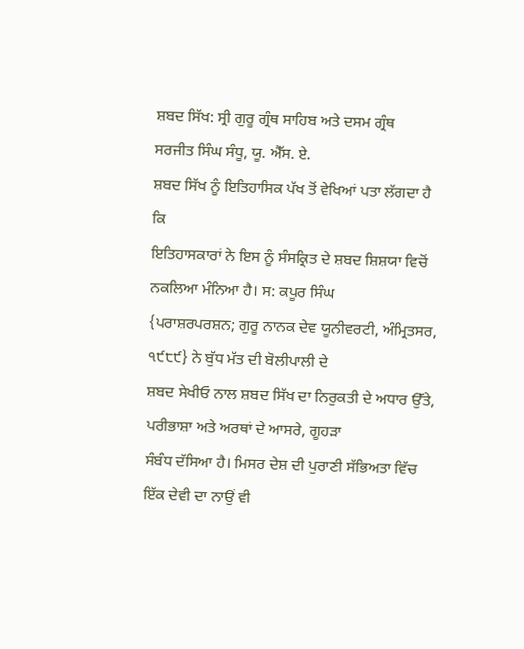ਸ਼ਬਦ ਸਿੱਖ: ਸ੍ਰੀ ਗੁਰੂ ਗ੍ਰੰਥ ਸਾਹਿਬ ਅਤੇ ਦਸਮ ਗ੍ਰੰਥ
ਸਰਜੀਤ ਸਿੰਘ ਸੰਧੂ, ਯੂ. ਐੱਸ. ਏ.
ਸ਼ਬਦ ਸਿੱਖ ਨੂੰ ਇਤਿਹਾਸਿਕ ਪੱਖ ਤੋਂ ਵੇਖਿਆਂ ਪਤਾ ਲੱਗਦਾ ਹੈ ਕਿ
ਇਤਿਹਾਸਕਾਰਾਂ ਨੇ ਇਸ ਨੂੰ ਸੰਸਕ੍ਰਿਤ ਦੇ ਸ਼ਬਦ ਸ਼ਿਸ਼ਯਾ ਵਿਚੋਂ ਨਕਲਿਆ ਮੰਨਿਆ ਹੈ। ਸ: ਕਪੂਰ ਸਿੰਘ
{ਪਰਾਸ਼ਰਪਰਸ਼ਨ; ਗੁਰੂ ਨਾਨਕ ਦੇਵ ਯੂਨੀਵਰਟੀ, ਅੰਮ੍ਰਿਤਸਰ, ੧੯੮੯} ਨੇ ਬੁੱਧ ਮੱਤ ਦੀ ਬੋਲੀਪਾਲੀ ਦੇ
ਸ਼ਬਦ ਸੇਖੀਓ ਨਾਲ ਸ਼ਬਦ ਸਿੱਖ ਦਾ ਨਿਰੁਕਤੀ ਦੇ ਅਧਾਰ ਉੱਤੇ, ਪਰੀਭਾਸ਼ਾ ਅਤੇ ਅਰਥਾਂ ਦੇ ਆਸਰੇ, ਗੂਹੜਾ
ਸੰਬੰਧ ਦੱਸਿਆ ਹੈ। ਮਿਸਰ ਦੇਸ਼ ਦੀ ਪੁਰਾਣੀ ਸੱਭਿਅਤਾ ਵਿੱਚ ਇੱਕ ਦੇਵੀ ਦਾ ਨਾਉਂ ਵੀ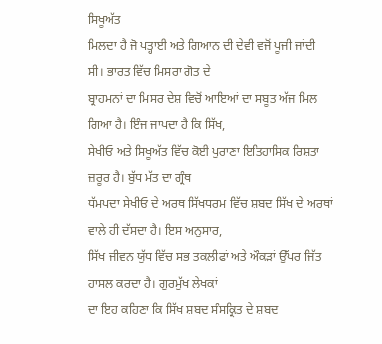ਸਿਖੂਅੱਤ
ਮਿਲਦਾ ਹੈ ਜੋ ਪਤ੍ਹਾਈ ਅਤੇ ਗਿਆਨ ਦੀ ਦੇਵੀ ਵਜੋਂ ਪੂਜੀ ਜਾਂਦੀ ਸੀ। ਭਾਰਤ ਵਿੱਚ ਮਿਸਰਾ ਗੋਤ ਦੇ
ਬ੍ਰਾਹਮਨਾਂ ਦਾ ਮਿਸਰ ਦੇਸ਼ ਵਿਚੋਂ ਆਇਆਂ ਦਾ ਸਬੂਤ ਅੱਜ ਮਿਲ ਗਿਆ ਹੈ। ਇੰਜ ਜਾਪਦਾ ਹੈ ਕਿ ਸਿੱਖ,
ਸੇਖੀਓ ਅਤੇ ਸਿਖੂਅੱਤ ਵਿੱਚ ਕੋਈ ਪੁਰਾਣਾ ਇਤਿਹਾਸਿਕ ਰਿਸ਼ਤਾ ਜ਼ਰੂਰ ਹੈ। ਬੁੱਧ ਮੱਤ ਦਾ ਗ੍ਰੰਥ
ਧੱਮਪਦਾ ਸੇਖੀਓ ਦੇ ਅਰਥ ਸਿੱਖਧਰਮ ਵਿੱਚ ਸ਼ਬਦ ਸਿੱਖ ਦੇ ਅਰਥਾਂ ਵਾਲੇ ਹੀ ਦੱਸਦਾ ਹੈ। ਇਸ ਅਨੁਸਾਰ,
ਸਿੱਖ ਜੀਵਨ ਯੁੱਧ ਵਿੱਚ ਸਭ ਤਕਲੀਫਾਂ ਅਤੇ ਔਕੜਾਂ ਉੱਪਰ ਜਿੱਤ ਹਾਸਲ ਕਰਦਾ ਹੈ। ਗੁਰਮੁੱਖ ਲੇਖਕਾਂ
ਦਾ ਇਹ ਕਹਿਣਾ ਕਿ ਸਿੱਖ ਸ਼ਬਦ ਸੰਸਕ੍ਰਿਤ ਦੇ ਸ਼ਬਦ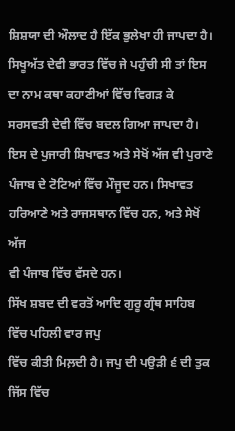ਸ਼ਿਸ਼ਯਾ ਦੀ ਔਲਾਦ ਹੈ ਇੱਕ ਭੁਲੇਖਾ ਹੀ ਜਾਪਦਾ ਹੈ।
ਸਿਖੂਅੱਤ ਦੇਵੀ ਭਾਰਤ ਵਿੱਚ ਜੇ ਪਹੁੰਚੀ ਸੀ ਤਾਂ ਇਸ ਦਾ ਨਾਮ ਕਥਾ ਕਹਾਣੀਆਂ ਵਿੱਚ ਵਿਗੜ ਕੇ
ਸਰਸਵਤੀ ਦੇਵੀ ਵਿੱਚ ਬਦਲ ਗਿਆ ਜਾਪਦਾ ਹੈ। ਇਸ ਦੇ ਪੁਜਾਰੀ ਸ਼ਿਖਾਵਤ ਅਤੇ ਸੇਖੋਂ ਅੱਜ ਵੀ ਪੁਰਾਣੇ
ਪੰਜਾਬ ਦੇ ਟੋਟਿਆਂ ਵਿੱਚ ਮੌਜੂਦ ਹਨ। ਸਿਖਾਵਤ ਹਰਿਆਣੇ ਅਤੇ ਰਾਜਸਥਾਨ ਵਿੱਚ ਹਨ, ਅਤੇ ਸੇਖੋਂ ਅੱਜ
ਵੀ ਪੰਜਾਬ ਵਿੱਚ ਵੱਸਦੇ ਹਨ।
ਸਿੱਖ ਸ਼ਬਦ ਦੀ ਵਰਤੋਂ ਆਦਿ ਗੁਰੂ ਗ੍ਰੰਥ ਸਾਹਿਬ ਵਿੱਚ ਪਹਿਲੀ ਵਾਰ ਜਪੁ
ਵਿੱਚ ਕੀਤੀ ਮਿਲ਼ਦੀ ਹੈ। ਜਪੁ ਦੀ ਪਉੜੀ ੬ ਦੀ ਤੁਕ ਜਿੱਸ ਵਿੱਚ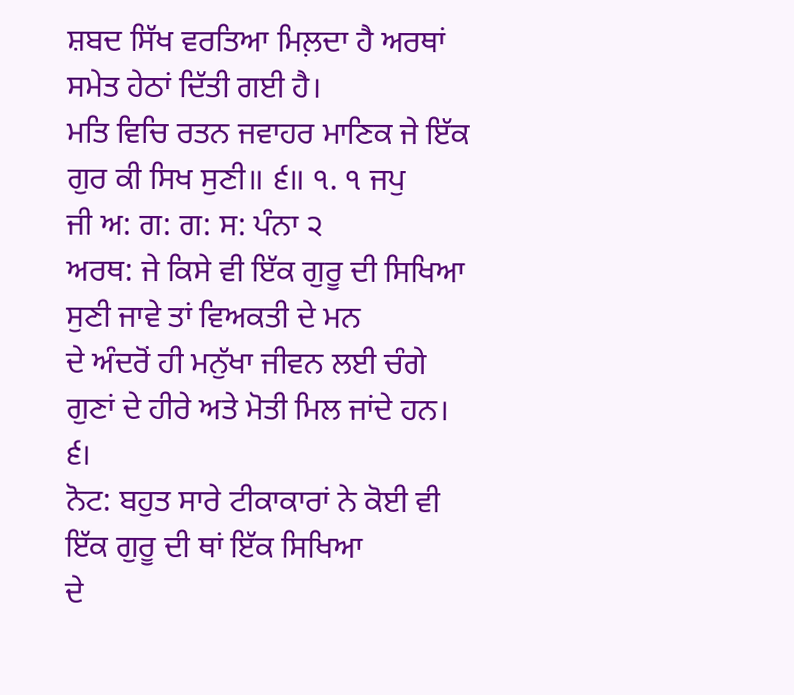ਸ਼ਬਦ ਸਿੱਖ ਵਰਤਿਆ ਮਿਲ਼ਦਾ ਹੈ ਅਰਥਾਂ
ਸਮੇਤ ਹੇਠਾਂ ਦਿੱਤੀ ਗਈ ਹੈ।
ਮਤਿ ਵਿਚਿ ਰਤਨ ਜਵਾਹਰ ਮਾਣਿਕ ਜੇ ਇੱਕ ਗੁਰ ਕੀ ਸਿਖ ਸੁਣੀ॥ ੬॥ ੧. ੧ ਜਪੁ
ਜੀ ਅ: ਗ: ਗ: ਸ: ਪੰਨਾ ੨
ਅਰਥ: ਜੇ ਕਿਸੇ ਵੀ ਇੱਕ ਗੁਰੂ ਦੀ ਸਿਖਿਆ ਸੁਣੀ ਜਾਵੇ ਤਾਂ ਵਿਅਕਤੀ ਦੇ ਮਨ
ਦੇ ਅੰਦਰੋਂ ਹੀ ਮਨੁੱਖਾ ਜੀਵਨ ਲਈ ਚੰਗੇ ਗੁਣਾਂ ਦੇ ਹੀਰੇ ਅਤੇ ਮੋਤੀ ਮਿਲ ਜਾਂਦੇ ਹਨ। ੬।
ਨੋਟ: ਬਹੁਤ ਸਾਰੇ ਟੀਕਾਕਾਰਾਂ ਨੇ ਕੋਈ ਵੀ ਇੱਕ ਗੁਰੂ ਦੀ ਥਾਂ ਇੱਕ ਸਿਖਿਆ
ਦੇ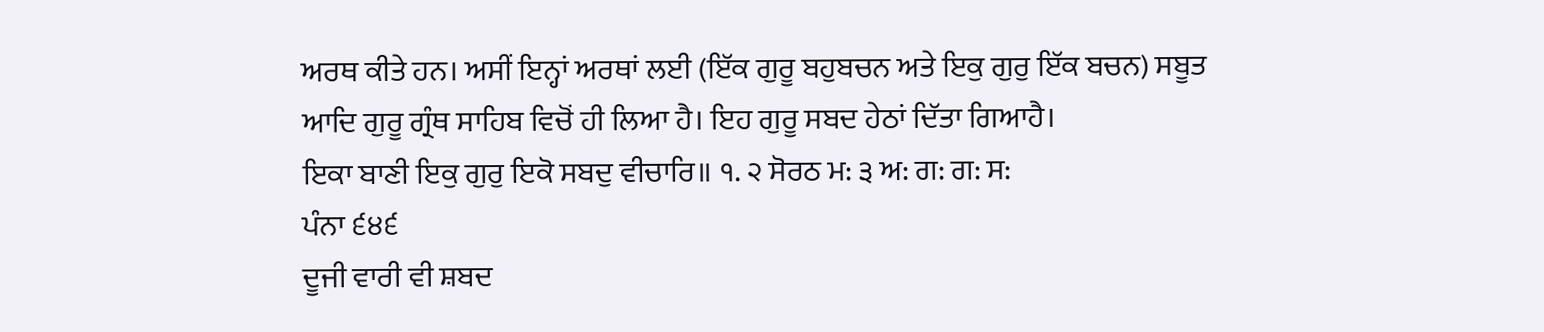ਅਰਥ ਕੀਤੇ ਹਨ। ਅਸੀਂ ਇਨ੍ਹਾਂ ਅਰਥਾਂ ਲਈ (ਇੱਕ ਗੁਰੂ ਬਹੁਬਚਨ ਅਤੇ ਇਕੁ ਗੁਰੁ ਇੱਕ ਬਚਨ) ਸਬੂਤ
ਆਦਿ ਗੁਰੂ ਗ੍ਰੰਥ ਸਾਹਿਬ ਵਿਚੋਂ ਹੀ ਲਿਆ ਹੈ। ਇਹ ਗੁਰੂ ਸਬਦ ਹੇਠਾਂ ਦਿੱਤਾ ਗਿਆਹੈ।
ਇਕਾ ਬਾਣੀ ਇਕੁ ਗੁਰੁ ਇਕੋ ਸਬਦੁ ਵੀਚਾਰਿ॥ ੧. ੨ ਸੋਰਠ ਮ: ੩ ਅ: ਗ: ਗ: ਸ:
ਪੰਨਾ ੬੪੬
ਦੂਜੀ ਵਾਰੀ ਵੀ ਸ਼ਬਦ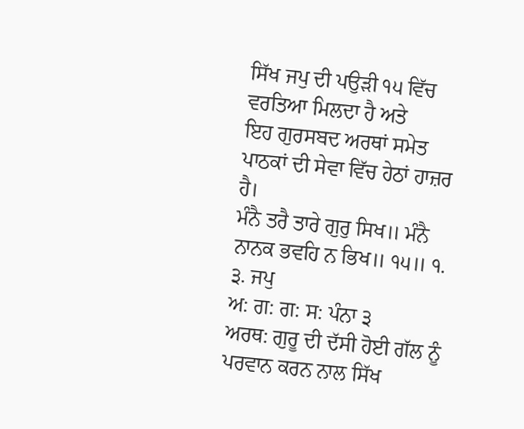ਸਿੱਖ ਜਪੁ ਦੀ ਪਉੜੀ ੧੫ ਵਿੱਚ ਵਰਤਿਆ ਮਿਲਦਾ ਹੈ ਅਤੇ
ਇਹ ਗੁਰਸਬਦ ਅਰਥਾਂ ਸਮੇਤ ਪਾਠਕਾਂ ਦੀ ਸੇਵਾ ਵਿੱਚ ਹੇਠਾਂ ਹਾਜ਼ਰ ਹੈ।
ਮੰਨੈ ਤਰੈ ਤਾਰੇ ਗੁਰੁ ਸਿਖ॥ ਮੰਨੈ ਨਾਨਕ ਭਵਹਿ ਨ ਭਿਖ॥ ੧੫॥ ੧. ੩. ਜਪੁ
ਅ: ਗ: ਗ: ਸ: ਪੰਨਾ ੩
ਅਰਥ: ਗੁਰੂ ਦੀ ਦੱਸੀ ਹੋਈ ਗੱਲ ਨੂੰ ਪਰਵਾਨ ਕਰਨ ਨਾਲ ਸਿੱਖ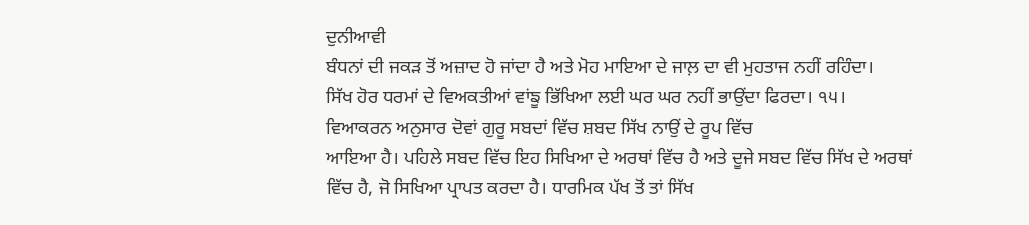ਦੁਨੀਆਵੀ
ਬੰਧਨਾਂ ਦੀ ਜਕੜ ਤੋਂ ਅਜ਼ਾਦ ਹੋ ਜਾਂਦਾ ਹੈ ਅਤੇ ਮੋਹ ਮਾਇਆ ਦੇ ਜਾਲ਼ ਦਾ ਵੀ ਮੁਹਤਾਜ ਨਹੀਂ ਰਹਿੰਦਾ।
ਸਿੱਖ ਹੋਰ ਧਰਮਾਂ ਦੇ ਵਿਅਕਤੀਆਂ ਵਾਂਙੂ ਭਿੱਖਿਆ ਲਈ ਘਰ ਘਰ ਨਹੀਂ ਭਾਉਂਦਾ ਫਿਰਦਾ। ੧੫।
ਵਿਆਕਰਨ ਅਨੁਸਾਰ ਦੋਵਾਂ ਗੁਰੂ ਸਬਦਾਂ ਵਿੱਚ ਸ਼ਬਦ ਸਿੱਖ ਨਾਉਂ ਦੇ ਰੂਪ ਵਿੱਚ
ਆਇਆ ਹੈ। ਪਹਿਲੇ ਸਬਦ ਵਿੱਚ ਇਹ ਸਿਖਿਆ ਦੇ ਅਰਥਾਂ ਵਿੱਚ ਹੈ ਅਤੇ ਦੂਜੇ ਸਬਦ ਵਿੱਚ ਸਿੱਖ ਦੇ ਅਰਥਾਂ
ਵਿੱਚ ਹੈ, ਜੋ ਸਿਖਿਆ ਪ੍ਰਾਪਤ ਕਰਦਾ ਹੈ। ਧਾਰਮਿਕ ਪੱਖ ਤੋਂ ਤਾਂ ਸਿੱਖ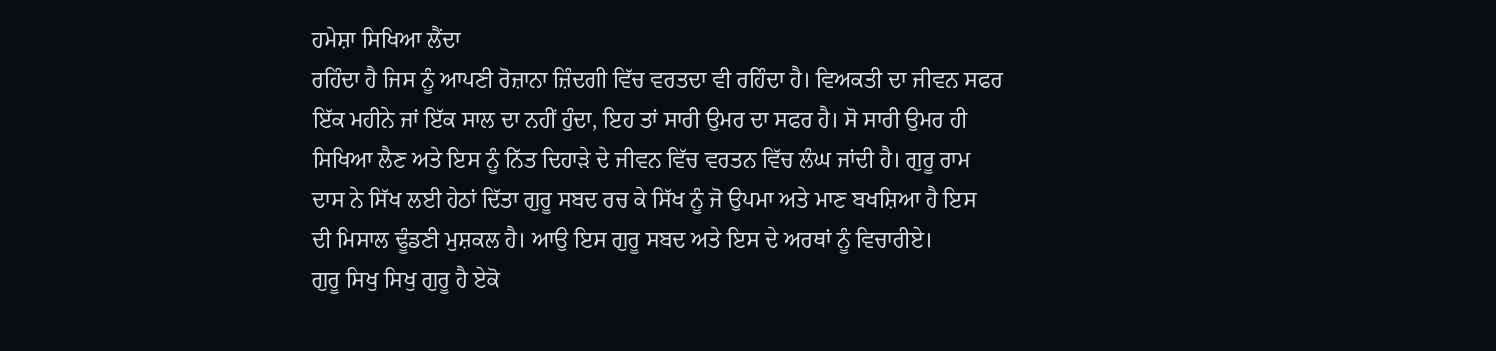ਹਮੇਸ਼ਾ ਸਿਖਿਆ ਲੈਂਦਾ
ਰਹਿੰਦਾ ਹੈ ਜਿਸ ਨੂੰ ਆਪਣੀ ਰੋਜ਼ਾਨਾ ਜ਼ਿੰਦਗੀ ਵਿੱਚ ਵਰਤਦਾ ਵੀ ਰਹਿੰਦਾ ਹੈ। ਵਿਅਕਤੀ ਦਾ ਜੀਵਨ ਸਫਰ
ਇੱਕ ਮਹੀਨੇ ਜਾਂ ਇੱਕ ਸਾਲ ਦਾ ਨਹੀਂ ਹੁੰਦਾ, ਇਹ ਤਾਂ ਸਾਰੀ ਉਮਰ ਦਾ ਸਫਰ ਹੈ। ਸੋ ਸਾਰੀ ਉਮਰ ਹੀ
ਸਿਖਿਆ ਲੈਣ ਅਤੇ ਇਸ ਨੂੰ ਨਿੱਤ ਦਿਹਾੜੇ ਦੇ ਜੀਵਨ ਵਿੱਚ ਵਰਤਨ ਵਿੱਚ ਲੰਘ ਜਾਂਦੀ ਹੈ। ਗੁਰੂ ਰਾਮ
ਦਾਸ ਨੇ ਸਿੱਖ ਲਈ ਹੇਠਾਂ ਦਿੱਤਾ ਗੁਰੂ ਸਬਦ ਰਚ ਕੇ ਸਿੱਖ ਨੂੰ ਜੋ ਉਪਮਾ ਅਤੇ ਮਾਣ ਬਖਸ਼ਿਆ ਹੈ ਇਸ
ਦੀ ਮਿਸਾਲ ਢੂੰਡਣੀ ਮੁਸ਼ਕਲ ਹੈ। ਆਉ ਇਸ ਗੁਰੂ ਸਬਦ ਅਤੇ ਇਸ ਦੇ ਅਰਥਾਂ ਨੂੰ ਵਿਚਾਰੀਏ।
ਗੁਰੂ ਸਿਖੁ ਸਿਖੁ ਗੁਰੂ ਹੈ ਏਕੋ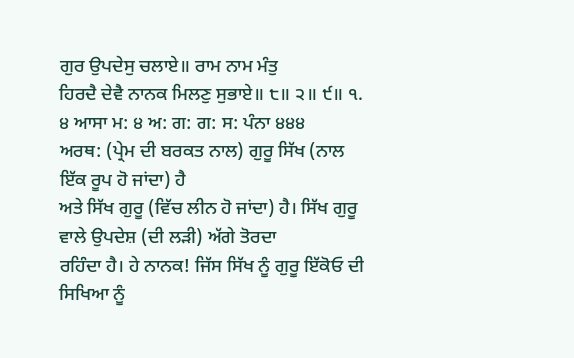ਗੁਰ ਉਪਦੇਸੁ ਚਲਾਏ॥ ਰਾਮ ਨਾਮ ਮੰਤੁ
ਹਿਰਦੈ ਦੇਵੈ ਨਾਨਕ ਮਿਲਣੁ ਸੁਭਾਏ॥ ੮॥ ੨॥ ੯॥ ੧. ੪ ਆਸਾ ਮ: ੪ ਅ: ਗ: ਗ: ਸ: ਪੰਨਾ ੪੪੪
ਅਰਥ: (ਪ੍ਰੇਮ ਦੀ ਬਰਕਤ ਨਾਲ) ਗੁਰੂ ਸਿੱਖ (ਨਾਲ ਇੱਕ ਰੂਪ ਹੋ ਜਾਂਦਾ) ਹੈ
ਅਤੇ ਸਿੱਖ ਗੁਰੂ (ਵਿੱਚ ਲੀਨ ਹੋ ਜਾਂਦਾ) ਹੈ। ਸਿੱਖ ਗੁਰੂ ਵਾਲੇ ਉਪਦੇਸ਼ (ਦੀ ਲੜੀ) ਅੱਗੇ ਤੋਰਦਾ
ਰਹਿੰਦਾ ਹੈ। ਹੇ ਨਾਨਕ! ਜਿੱਸ ਸਿੱਖ ਨੂੰ ਗੁਰੂ ਇੱਕੋਓ ਦੀ ਸਿਖਿਆ ਨੂੰ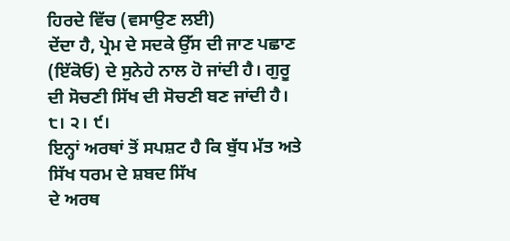ਹਿਰਦੇ ਵਿੱਚ (ਵਸਾਉਣ ਲਈ)
ਦੇਂਦਾ ਹੈ, ਪ੍ਰੇਮ ਦੇ ਸਦਕੇ ਉੱਸ ਦੀ ਜਾਣ ਪਛਾਣ (ਇੱਕੋਓ) ਦੇ ਸੁਨੇਹੇ ਨਾਲ ਹੋ ਜਾਂਦੀ ਹੈ। ਗੁਰੂ
ਦੀ ਸੋਚਣੀ ਸਿੱਖ ਦੀ ਸੋਚਣੀ ਬਣ ਜਾਂਦੀ ਹੈ। ੮। ੨। ੯।
ਇਨ੍ਹਾਂ ਅਰਥਾਂ ਤੋਂ ਸਪਸ਼ਟ ਹੈ ਕਿ ਬੁੱਧ ਮੱਤ ਅਤੇ ਸਿੱਖ ਧਰਮ ਦੇ ਸ਼ਬਦ ਸਿੱਖ
ਦੇ ਅਰਥ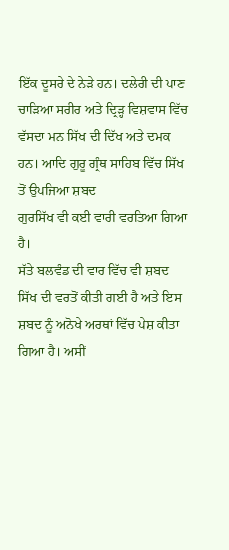ਇੱਕ ਦੂਸਰੇ ਦੇ ਨੇੜੇ ਹਨ। ਦਲੇਰੀ ਦੀ ਪਾਣ ਚਾੜਿਆ ਸਰੀਰ ਅਤੇ ਦ੍ਰਿੜ੍ਹ ਵਿਸ਼ਵਾਸ ਵਿੱਚ
ਵੱਸਦਾ ਮਨ ਸਿੱਖ ਦੀ ਦਿੱਖ ਅਤੇ ਦਮਕ ਹਨ। ਆਦਿ ਗੁਰੂ ਗ੍ਰੰਥ ਸਾਹਿਬ ਵਿੱਚ ਸਿੱਖ ਤੋਂ ਉਪਜਿਆ ਸ਼ਬਦ
ਗੁਰਸਿੱਖ ਵੀ ਕਈ ਵਾਰੀ ਵਰਤਿਆ ਗਿਆ ਹੈ।
ਸੱਤੇ ਬਲਵੰਡ ਦੀ ਵਾਰ ਵਿੱਚ ਵੀ ਸ਼ਬਦ ਸਿੱਖ ਦੀ ਵਰਤੋਂ ਕੀਤੀ ਗਈ ਹੈ ਅਤੇ ਇਸ
ਸ਼ਬਦ ਨੂੰ ਅਨੋਖੇ ਅਰਥਾਂ ਵਿੱਚ ਪੇਸ਼ ਕੀਤਾ ਗਿਆ ਹੈ। ਅਸੀਂ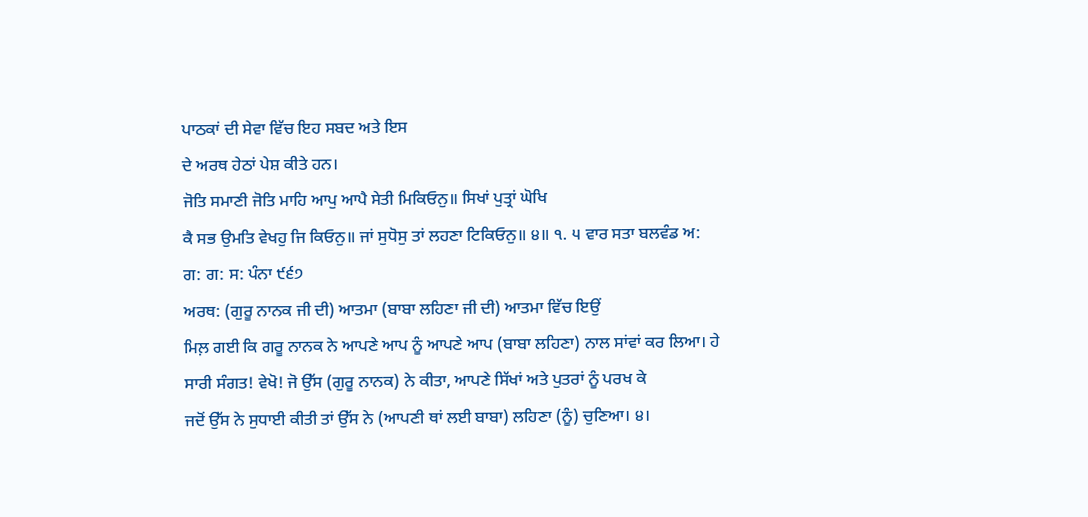ਪਾਠਕਾਂ ਦੀ ਸੇਵਾ ਵਿੱਚ ਇਹ ਸਬਦ ਅਤੇ ਇਸ
ਦੇ ਅਰਥ ਹੇਠਾਂ ਪੇਸ਼ ਕੀਤੇ ਹਨ।
ਜੋਤਿ ਸਮਾਣੀ ਜੋਤਿ ਮਾਹਿ ਆਪੁ ਆਪੈ ਸੇਤੀ ਮਿਕਿਓਨੁ॥ ਸਿਖਾਂ ਪੁਤ੍ਰਾਂ ਘੋਖਿ
ਕੈ ਸਭ ਉਮਤਿ ਵੇਖਹੁ ਜਿ ਕਿਓਨੁ॥ ਜਾਂ ਸੁਧੋਸੁ ਤਾਂ ਲਹਣਾ ਟਿਕਿਓਨੁ॥ ੪॥ ੧. ੫ ਵਾਰ ਸਤਾ ਬਲਵੰਡ ਅ:
ਗ: ਗ: ਸ: ਪੰਨਾ ੯੬੭
ਅਰਥ: (ਗੁਰੂ ਨਾਨਕ ਜੀ ਦੀ) ਆਤਮਾ (ਬਾਬਾ ਲਹਿਣਾ ਜੀ ਦੀ) ਆਤਮਾ ਵਿੱਚ ਇਉਂ
ਮਿਲ਼ ਗਈ ਕਿ ਗਰੂ ਨਾਨਕ ਨੇ ਆਪਣੇ ਆਪ ਨੂੰ ਆਪਣੇ ਆਪ (ਬਾਬਾ ਲਹਿਣਾ) ਨਾਲ ਸਾਂਵਾਂ ਕਰ ਲਿਆ। ਹੇ
ਸਾਰੀ ਸੰਗਤ! ਵੇਖੋ! ਜੋ ਉੱਸ (ਗੁਰੂ ਨਾਨਕ) ਨੇ ਕੀਤਾ, ਆਪਣੇ ਸਿੱਖਾਂ ਅਤੇ ਪੁਤਰਾਂ ਨੂੰ ਪਰਖ ਕੇ
ਜਦੋਂ ਉੱਸ ਨੇ ਸੁਧਾਈ ਕੀਤੀ ਤਾਂ ਉੱਸ ਨੇ (ਆਪਣੀ ਥਾਂ ਲਈ ਬਾਬਾ) ਲਹਿਣਾ (ਨੂੰ) ਚੁਣਿਆ। ੪।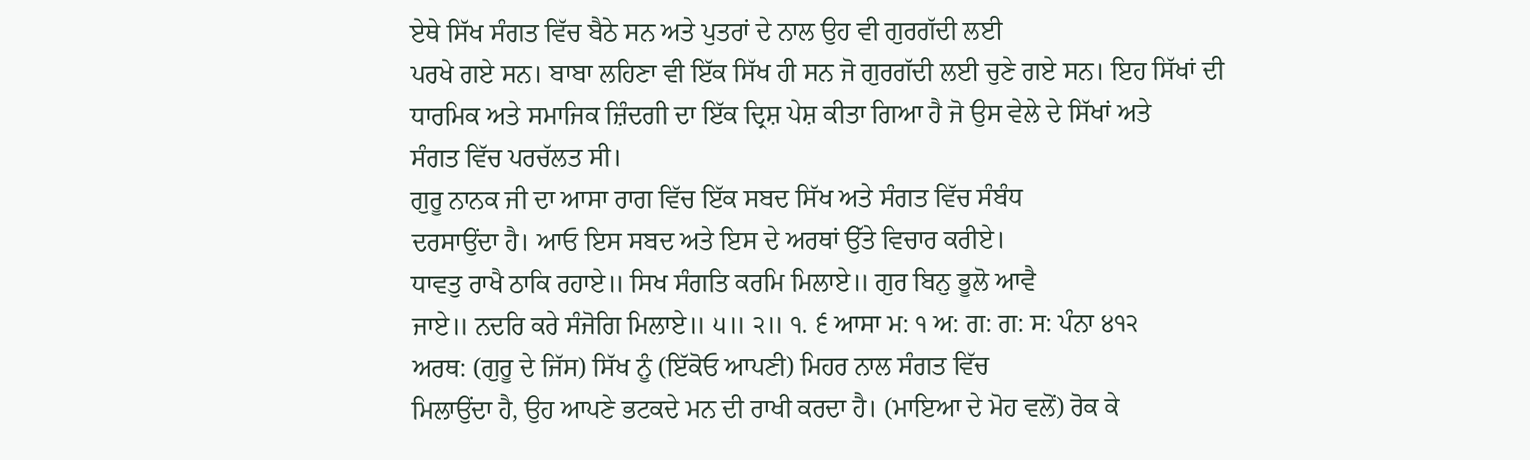ਏਥੇ ਸਿੱਖ ਸੰਗਤ ਵਿੱਚ ਬੈਠੇ ਸਨ ਅਤੇ ਪੁਤਰਾਂ ਦੇ ਨਾਲ ਉਹ ਵੀ ਗੁਰਗੱਦੀ ਲਈ
ਪਰਖੇ ਗਏ ਸਨ। ਬਾਬਾ ਲਹਿਣਾ ਵੀ ਇੱਕ ਸਿੱਖ ਹੀ ਸਨ ਜੋ ਗੁਰਗੱਦੀ ਲਈ ਚੁਣੇ ਗਏ ਸਨ। ਇਹ ਸਿੱਖਾਂ ਦੀ
ਧਾਰਮਿਕ ਅਤੇ ਸਮਾਜਿਕ ਜ਼ਿੰਦਗੀ ਦਾ ਇੱਕ ਦ੍ਰਿਸ਼ ਪੇਸ਼ ਕੀਤਾ ਗਿਆ ਹੈ ਜੋ ਉਸ ਵੇਲੇ ਦੇ ਸਿੱਖਾਂ ਅਤੇ
ਸੰਗਤ ਵਿੱਚ ਪਰਚੱਲਤ ਸੀ।
ਗੁਰੂ ਨਾਨਕ ਜੀ ਦਾ ਆਸਾ ਰਾਗ ਵਿੱਚ ਇੱਕ ਸਬਦ ਸਿੱਖ ਅਤੇ ਸੰਗਤ ਵਿੱਚ ਸੰਬੰਧ
ਦਰਸਾਉਂਦਾ ਹੈ। ਆਓ ਇਸ ਸਬਦ ਅਤੇ ਇਸ ਦੇ ਅਰਥਾਂ ਉੱਤੇ ਵਿਚਾਰ ਕਰੀਏ।
ਧਾਵਤੁ ਰਾਖੈ ਠਾਕਿ ਰਹਾਏ॥ ਸਿਖ ਸੰਗਤਿ ਕਰਮਿ ਮਿਲਾਏ॥ ਗੁਰ ਬਿਨੁ ਭੂਲੋ ਆਵੈ
ਜਾਏ॥ ਨਦਰਿ ਕਰੇ ਸੰਜੋਗਿ ਮਿਲਾਏ॥ ੫॥ ੨॥ ੧. ੬ ਆਸਾ ਮ: ੧ ਅ: ਗ: ਗ: ਸ: ਪੰਨਾ ੪੧੨
ਅਰਥ: (ਗੁਰੂ ਦੇ ਜਿੱਸ) ਸਿੱਖ ਨੂੰ (ਇੱਕੋਓ ਆਪਣੀ) ਮਿਹਰ ਨਾਲ ਸੰਗਤ ਵਿੱਚ
ਮਿਲਾਉਂਦਾ ਹੈ, ਉਹ ਆਪਣੇ ਭਟਕਦੇ ਮਨ ਦੀ ਰਾਖੀ ਕਰਦਾ ਹੈ। (ਮਾਇਆ ਦੇ ਮੋਹ ਵਲੋਂ) ਰੋਕ ਕੇ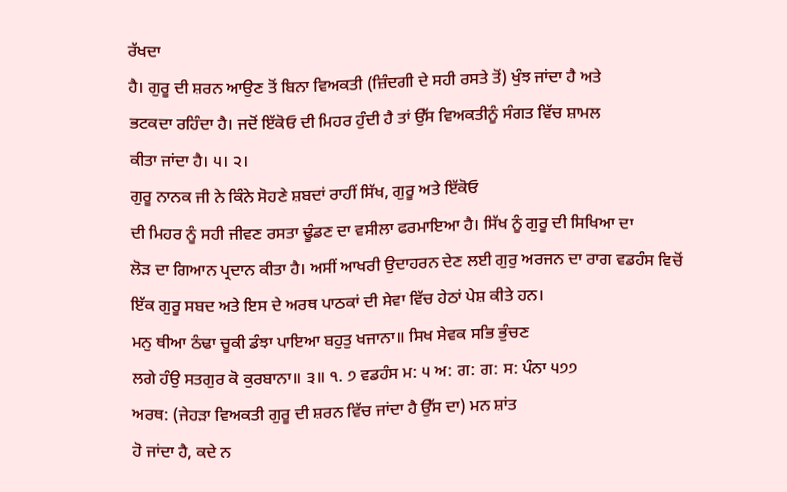ਰੱਖਦਾ
ਹੈ। ਗੁਰੂ ਦੀ ਸ਼ਰਨ ਆਉਣ ਤੋਂ ਬਿਨਾ ਵਿਅਕਤੀ (ਜ਼ਿੰਦਗੀ ਦੇ ਸਹੀ ਰਸਤੇ ਤੋਂ) ਖੁੰਝ ਜਾਂਦਾ ਹੈ ਅਤੇ
ਭਟਕਦਾ ਰਹਿੰਦਾ ਹੈ। ਜਦੋਂ ਇੱਕੋਓ ਦੀ ਮਿਹਰ ਹੁੰਦੀ ਹੈ ਤਾਂ ਉੱਸ ਵਿਅਕਤੀਨੂੰ ਸੰਗਤ ਵਿੱਚ ਸ਼ਾਮਲ
ਕੀਤਾ ਜਾਂਦਾ ਹੈ। ੫। ੨।
ਗੁਰੂ ਨਾਨਕ ਜੀ ਨੇ ਕਿੰਨੇ ਸੋਹਣੇ ਸ਼ਬਦਾਂ ਰਾਹੀਂ ਸਿੱਖ, ਗੁਰੂ ਅਤੇ ਇੱਕੋਓ
ਦੀ ਮਿਹਰ ਨੂੰ ਸਹੀ ਜੀਵਣ ਰਸਤਾ ਢੂੰਡਣ ਦਾ ਵਸੀਲਾ ਫਰਮਾਇਆ ਹੈ। ਸਿੱਖ ਨੂੰ ਗੁਰੂ ਦੀ ਸਿਖਿਆ ਦਾ
ਲੋੜ ਦਾ ਗਿਆਨ ਪ੍ਰਦਾਨ ਕੀਤਾ ਹੈ। ਅਸੀਂ ਆਖਰੀ ਉਦਾਹਰਨ ਦੇਣ ਲਈ ਗੁਰੁ ਅਰਜਨ ਦਾ ਰਾਗ ਵਡਹੰਸ ਵਿਚੋਂ
ਇੱਕ ਗੁਰੂ ਸਬਦ ਅਤੇ ਇਸ ਦੇ ਅਰਥ ਪਾਠਕਾਂ ਦੀ ਸੇਵਾ ਵਿੱਚ ਹੇਠਾਂ ਪੇਸ਼ ਕੀਤੇ ਹਨ।
ਮਨੁ ਥੀਆ ਠੰਢਾ ਚੂਕੀ ਡੰਝਾ ਪਾਇਆ ਬਹੁਤੁ ਖਜਾਨਾ॥ ਸਿਖ ਸੇਵਕ ਸਭਿ ਭੁੰਚਣ
ਲਗੇ ਹੰਉ ਸਤਗੁਰ ਕੋ ਕੁਰਬਾਨਾ॥ ੩॥ ੧. ੭ ਵਡਹੰਸ ਮ: ੫ ਅ: ਗ: ਗ: ਸ: ਪੰਨਾ ੫੭੭
ਅਰਥ: (ਜੇਹੜਾ ਵਿਅਕਤੀ ਗੁਰੂ ਦੀ ਸ਼ਰਨ ਵਿੱਚ ਜਾਂਦਾ ਹੈ ਉੱਸ ਦਾ) ਮਨ ਸ਼ਾਂਤ
ਹੋ ਜਾਂਦਾ ਹੈ, ਕਦੇ ਨ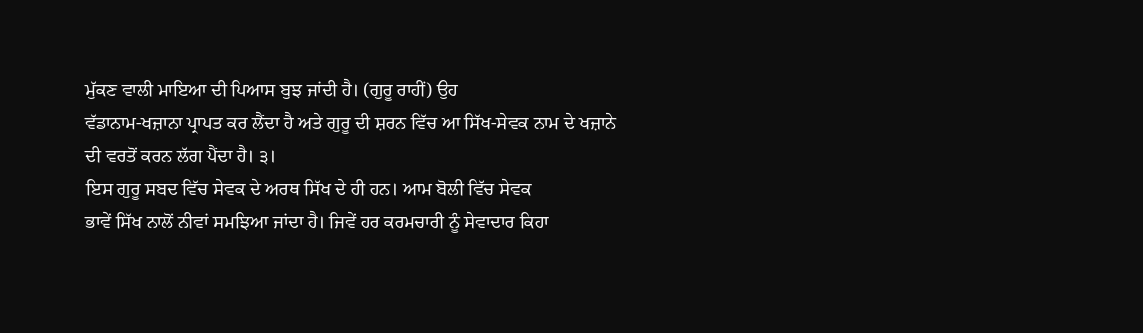ਮੁੱਕਣ ਵਾਲੀ ਮਾਇਆ ਦੀ ਪਿਆਸ ਬੁਝ ਜਾਂਦੀ ਹੈ। (ਗੁਰੂ ਰਾਹੀਂ) ਉਹ
ਵੱਡਾਨਾਮ-ਖਜ਼ਾਨਾ ਪ੍ਰਾਪਤ ਕਰ ਲੈਂਦਾ ਹੈ ਅਤੇ ਗੁਰੂ ਦੀ ਸ਼ਰਨ ਵਿੱਚ ਆ ਸਿੱਖ-ਸੇਵਕ ਨਾਮ ਦੇ ਖਜ਼ਾਨੇ
ਦੀ ਵਰਤੋਂ ਕਰਨ ਲੱਗ ਪੈਂਦਾ ਹੈ। ੩।
ਇਸ ਗੁਰੂ ਸਬਦ ਵਿੱਚ ਸੇਵਕ ਦੇ ਅਰਥ ਸਿੱਖ ਦੇ ਹੀ ਹਨ। ਆਮ ਬੋਲੀ ਵਿੱਚ ਸੇਵਕ
ਭਾਵੇਂ ਸਿੱਖ ਨਾਲੋਂ ਨੀਵਾਂ ਸਮਝਿਆ ਜਾਂਦਾ ਹੈ। ਜਿਵੇਂ ਹਰ ਕਰਮਚਾਰੀ ਨੂੰ ਸੇਵਾਦਾਰ ਕਿਹਾ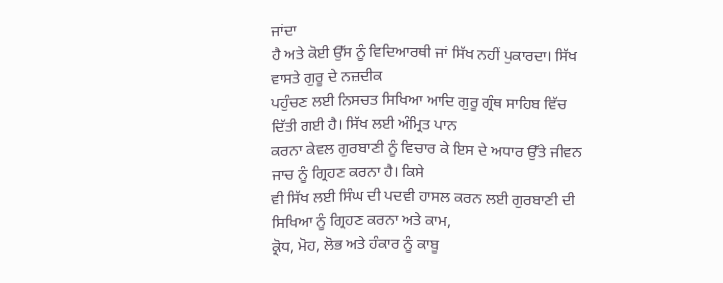ਜਾਂਦਾ
ਹੈ ਅਤੇ ਕੋਈ ਉੱਸ ਨੂੰ ਵਿਦਿਆਰਥੀ ਜਾਂ ਸਿੱਖ ਨਹੀਂ ਪੁਕਾਰਦਾ। ਸਿੱਖ ਵਾਸਤੇ ਗੁਰੂ ਦੇ ਨਜ਼ਦੀਕ
ਪਹੁੰਚਣ ਲਈ ਨਿਸਚਤ ਸਿਖਿਆ ਆਦਿ ਗੁਰੂ ਗ੍ਰੰਥ ਸਾਹਿਬ ਵਿੱਚ ਦਿੱਤੀ ਗਈ ਹੈ। ਸਿੱਖ ਲਈ ਅੰਮ੍ਰਿਤ ਪਾਨ
ਕਰਨਾ ਕੇਵਲ ਗੁਰਬਾਣੀ ਨੂੰ ਵਿਚਾਰ ਕੇ ਇਸ ਦੇ ਅਧਾਰ ਉੱਤੇ ਜੀਵਨ ਜਾਚ ਨੂੰ ਗ੍ਰਿਹਣ ਕਰਨਾ ਹੈ। ਕਿਸੇ
ਵੀ ਸਿੱਖ ਲਈ ਸਿੰਘ ਦੀ ਪਦਵੀ ਹਾਸਲ ਕਰਨ ਲਈ ਗੁਰਬਾਣੀ ਦੀ ਸਿਖਿਆ ਨੂੰ ਗ੍ਰਿਹਣ ਕਰਨਾ ਅਤੇ ਕਾਮ,
ਕ੍ਰੋਧ, ਮੋਹ, ਲੋਭ ਅਤੇ ਹੰਕਾਰ ਨੂੰ ਕਾਬੂ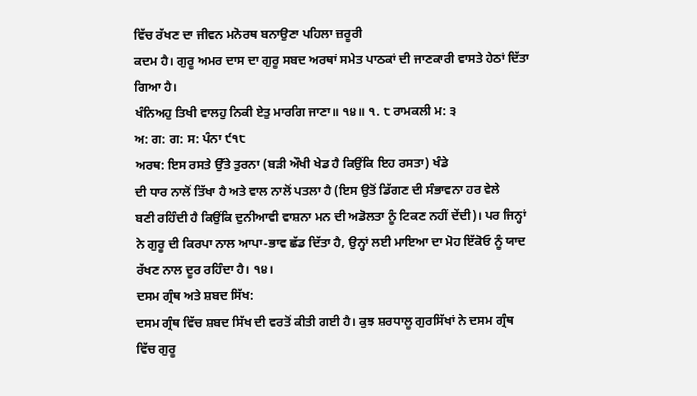ਵਿੱਚ ਰੱਖਣ ਦਾ ਜੀਵਨ ਮਨੋਰਥ ਬਨਾਉਣਾ ਪਹਿਲਾ ਜ਼ਰੂਰੀ
ਕਦਮ ਹੈ। ਗੁਰੂ ਅਮਰ ਦਾਸ ਦਾ ਗੁਰੂ ਸਬਦ ਅਰਥਾਂ ਸਮੇਤ ਪਾਠਕਾਂ ਦੀ ਜਾਣਕਾਰੀ ਵਾਸਤੇ ਹੇਠਾਂ ਦਿੱਤਾ
ਗਿਆ ਹੈ।
ਖੰਨਿਅਹੁ ਤਿਖੀ ਵਾਲਹੁ ਨਿਕੀ ਏਤੁ ਮਾਰਗਿ ਜਾਣਾ॥ ੧੪॥ ੧. ੮ ਰਾਮਕਲੀ ਮ: ੩
ਅ: ਗ: ਗ: ਸ: ਪੰਨਾ ੯੧੮
ਅਰਥ: ਇਸ ਰਸਤੇ ਉੱਤੇ ਤੁਰਨਾ (ਬੜੀ ਔਖੀ ਖੇਡ ਹੈ ਕਿਉਂਕਿ ਇਹ ਰਸਤਾ) ਖੰਡੇ
ਦੀ ਧਾਰ ਨਾਲੋਂ ਤਿੱਖਾ ਹੈ ਅਤੇ ਵਾਲ ਨਾਲੋਂ ਪਤਲਾ ਹੈ (ਇਸ ਉਤੋਂ ਡਿੱਗਣ ਦੀ ਸੰਭਾਵਨਾ ਹਰ ਵੇਲੇ
ਬਣੀ ਰਹਿੰਦੀ ਹੈ ਕਿਉਂਕਿ ਦੁਨੀਆਵੀ ਵਾਸ਼ਨਾ ਮਨ ਦੀ ਅਡੋਲਤਾ ਨੂੰ ਟਿਕਣ ਨਹੀਂ ਦੇਂਦੀ)। ਪਰ ਜਿਨ੍ਹਾਂ
ਨੇ ਗੁਰੂ ਦੀ ਕਿਰਪਾ ਨਾਲ ਆਪਾ-ਭਾਵ ਛੱਡ ਦਿੱਤਾ ਹੈ, ਉਨ੍ਹਾਂ ਲਈ ਮਾਇਆ ਦਾ ਮੋਹ ਇੱਕੋਓ ਨੂੰ ਯਾਦ
ਰੱਖਣ ਨਾਲ ਦੂਰ ਰਹਿੰਦਾ ਹੈ। ੧੪।
ਦਸਮ ਗ੍ਰੰਥ ਅਤੇ ਸ਼ਬਦ ਸਿੱਖ:
ਦਸਮ ਗ੍ਰੰਥ ਵਿੱਚ ਸ਼ਬਦ ਸਿੱਖ ਦੀ ਵਰਤੋਂ ਕੀਤੀ ਗਈ ਹੈ। ਕੁਝ ਸ਼ਰਧਾਲੂ ਗੁਰਸਿੱਖਾਂ ਨੇ ਦਸਮ ਗ੍ਰੰਥ
ਵਿੱਚ ਗੁਰੂ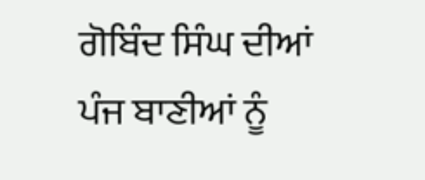ਗੋਬਿੰਦ ਸਿੰਘ ਦੀਆਂ ਪੰਜ ਬਾਣੀਆਂ ਨੂੰ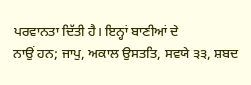ਪਰਵਾਨਤਾ ਦਿੱਤੀ ਹੈ। ਇਨ੍ਹਾਂ ਬਾਣੀਆਂ ਦੇ
ਨਾਉਂ ਹਨ; ਜਾਪੁ, ਅਕਾਲ ਉਸਤਤਿ, ਸਵਯੇ ੩੩, ਸ਼ਬਦ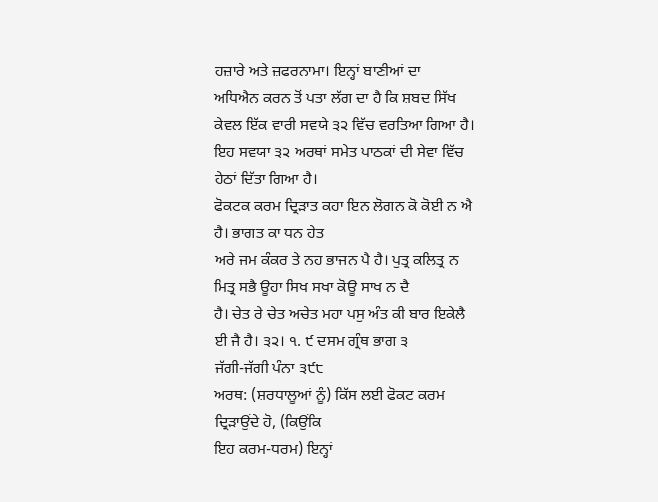ਹਜ਼ਾਰੇ ਅਤੇ ਜ਼ਫਰਨਾਮਾ। ਇਨ੍ਹਾਂ ਬਾਣੀਆਂ ਦਾ
ਅਧਿਐਨ ਕਰਨ ਤੋਂ ਪਤਾ ਲੱਗ ਦਾ ਹੈ ਕਿ ਸ਼ਬਦ ਸਿੱਖ ਕੇਵਲ ਇੱਕ ਵਾਰੀ ਸਵਯੇ ੩੨ ਵਿੱਚ ਵਰਤਿਆ ਗਿਆ ਹੈ।
ਇਹ ਸਵਯਾ ੩੨ ਅਰਥਾਂ ਸਮੇਤ ਪਾਠਕਾਂ ਦੀ ਸੇਵਾ ਵਿੱਚ ਹੇਠਾਂ ਦਿੱਤਾ ਗਿਆ ਹੈ।
ਫੋਕਟਕ ਕਰਮ ਦ੍ਰਿੜਾਤ ਕਹਾ ਇਨ ਲੋਗਨ ਕੋ ਕੋਈ ਨ ਐ ਹੈ। ਭਾਗਤ ਕਾ ਧਨ ਹੇਤ
ਅਰੇ ਜਮ ਕੰਕਰ ਤੇ ਨਹ ਭਾਜਨ ਪੈ ਹੈ। ਪੁਤ੍ਰ ਕਲਿਤ੍ਰ ਨ ਮਿਤ੍ਰ ਸਭੈ ਊਹਾ ਸਿਖ ਸਖਾ ਕੋਊ ਸਾਖ ਨ ਦੈ
ਹੈ। ਚੇਤ ਰੇ ਚੇਤ ਅਚੇਤ ਮਹਾ ਪਸੁ ਅੰਤ ਕੀ ਬਾਰ ਇਕੇਲੈ ਈ ਜੈ ਹੈ। ੩੨। ੧. ੯ ਦਸਮ ਗ੍ਰੰਥ ਭਾਗ ੩
ਜੱਗੀ-ਜੱਗੀ ਪੰਨਾ ੩੯੮
ਅਰਥ: (ਸ਼ਰਧਾਲੂਆਂ ਨੂੰ) ਕਿੱਸ ਲਈ ਫੋਕਟ ਕਰਮ ਦ੍ਰਿੜਾਉਂਦੇ ਹੋ, (ਕਿਉਂਕਿ
ਇਹ ਕਰਮ-ਧਰਮ) ਇਨ੍ਹਾਂ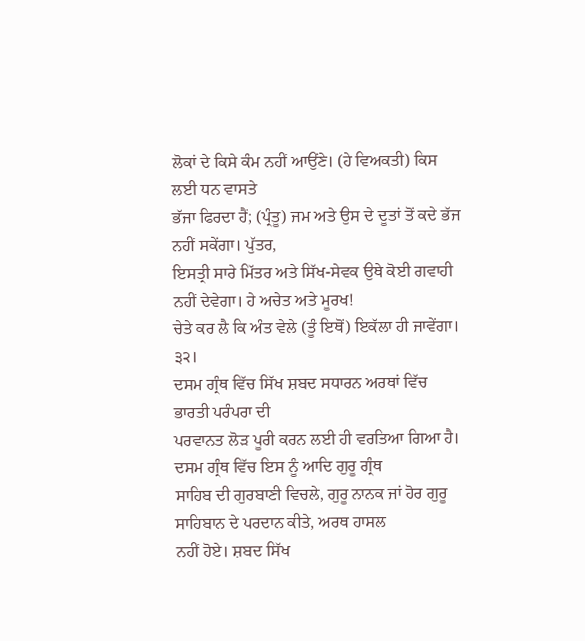ਲੋਕਾਂ ਦੇ ਕਿਸੇ ਕੰਮ ਨਹੀਂ ਆਉਂਣੇ। (ਹੇ ਵਿਅਕਤੀ) ਕਿਸ ਲਈ ਧਨ ਵਾਸਤੇ
ਭੱਜਾ ਫਿਰਦਾ ਹੈਂ; (ਪ੍ਰੰਤੂ) ਜਮ ਅਤੇ ਉਸ ਦੇ ਦੂਤਾਂ ਤੋਂ ਕਦੇ ਭੱਜ ਨਹੀਂ ਸਕੇਂਗਾ। ਪੁੱਤਰ,
ਇਸਤ੍ਰੀ ਸਾਰੇ ਮਿੱਤਰ ਅਤੇ ਸਿੱਖ-ਸੇਵਕ ਉਥੇ ਕੋਈ ਗਵਾਹੀ ਨਹੀਂ ਦੇਵੇਗਾ। ਹੇ ਅਚੇਤ ਅਤੇ ਮੂਰਖ!
ਚੇਤੇ ਕਰ ਲੈ ਕਿ ਅੰਤ ਵੇਲੇ (ਤੂੰ ਇਥੋਂ) ਇਕੱਲਾ ਹੀ ਜਾਵੇਂਗਾ। ੩੨।
ਦਸਮ ਗ੍ਰੰਥ ਵਿੱਚ ਸਿੱਖ ਸ਼ਬਦ ਸਧਾਰਨ ਅਰਥਾਂ ਵਿੱਚ ਭਾਰਤੀ ਪਰੰਪਰਾ ਦੀ
ਪਰਵਾਨਤ ਲੋੜ ਪੂਰੀ ਕਰਨ ਲਈ ਹੀ ਵਰਤਿਆ ਗਿਆ ਹੈ। ਦਸਮ ਗ੍ਰੰਥ ਵਿੱਚ ਇਸ ਨੂੰ ਆਦਿ ਗੁਰੂ ਗ੍ਰੰਥ
ਸਾਹਿਬ ਦੀ ਗੁਰਬਾਣੀ ਵਿਚਲੇ, ਗੁਰੂ ਨਾਨਕ ਜਾਂ ਹੋਰ ਗੁਰੂ ਸਾਹਿਬਾਨ ਦੇ ਪਰਦਾਨ ਕੀਤੇ, ਅਰਥ ਹਾਸਲ
ਨਹੀਂ ਹੋਏ। ਸ਼ਬਦ ਸਿੱਖ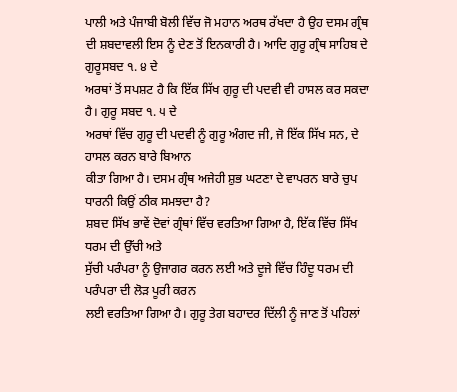ਪਾਲੀ ਅਤੇ ਪੰਜਾਬੀ ਬੋਲੀ ਵਿੱਚ ਜੋ ਮਹਾਨ ਅਰਥ ਰੱਖਦਾ ਹੈ ਉਹ ਦਸਮ ਗ੍ਰੰਥ
ਦੀ ਸ਼ਬਦਾਵਲੀ ਇਸ ਨੂੰ ਦੇਣ ਤੋਂ ਇਨਕਾਰੀ ਹੈ। ਆਦਿ ਗੁਰੂ ਗ੍ਰੰਥ ਸਾਹਿਬ ਦੇ ਗੁਰੂਸਬਦ ੧. ੪ ਦੇ
ਅਰਥਾਂ ਤੋਂ ਸਪਸ਼ਟ ਹੈ ਕਿ ਇੱਕ ਸਿੱਖ ਗੁਰੂ ਦੀ ਪਦਵੀ ਵੀ ਹਾਸਲ ਕਰ ਸਕਦਾ ਹੈ। ਗੁਰੂ ਸਬਦ ੧. ੫ ਦੇ
ਅਰਥਾਂ ਵਿੱਚ ਗੁਰੂ ਦੀ ਪਦਵੀ ਨੂੰ ਗੁਰੂ ਅੰਗਦ ਜੀ, ਜੋ ਇੱਕ ਸਿੱਖ ਸਨ, ਦੇ ਹਾਸਲ ਕਰਨ ਬਾਰੇ ਬਿਆਨ
ਕੀਤਾ ਗਿਆ ਹੈ। ਦਸਮ ਗ੍ਰੰਥ ਅਜੇਹੀ ਸ਼ੁਭ ਘਟਣਾ ਦੇ ਵਾਪਰਨ ਬਾਰੇ ਚੁਪ ਧਾਰਨੀ ਕਿਉਂ ਠੀਕ ਸਮਝਦਾ ਹੈ?
ਸ਼ਬਦ ਸਿੱਖ ਭਾਵੇਂ ਦੋਵਾਂ ਗ੍ਰੰਥਾਂ ਵਿੱਚ ਵਰਤਿਆ ਗਿਆ ਹੈ, ਇੱਕ ਵਿੱਚ ਸਿੱਖ ਧਰਮ ਦੀ ਉੱਚੀ ਅਤੇ
ਸੁੱਚੀ ਪਰੰਪਰਾ ਨੂੰ ਉਜਾਗਰ ਕਰਨ ਲਈ ਅਤੇ ਦੂਜੇ ਵਿੱਚ ਹਿੰਦੂ ਧਰਮ ਦੀ ਪਰੰਪਰਾ ਦੀ ਲੋੜ ਪੂਰੀ ਕਰਨ
ਲਈ ਵਰਤਿਆ ਗਿਆ ਹੈ। ਗੁਰੂ ਤੇਗ ਬਹਾਦਰ ਦਿੱਲੀ ਨੂੰ ਜਾਣ ਤੋਂ ਪਹਿਲਾਂ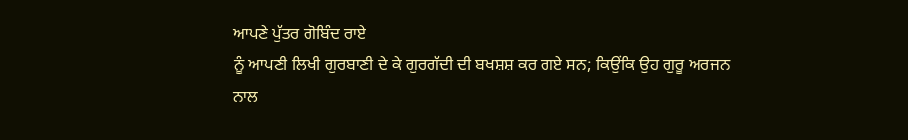ਆਪਣੇ ਪੁੱਤਰ ਗੋਬਿੰਦ ਰਾਏ
ਨੂੰ ਆਪਣੀ ਲਿਖੀ ਗੁਰਬਾਣੀ ਦੇ ਕੇ ਗੁਰਗੱਦੀ ਦੀ ਬਖਸ਼ਸ਼ ਕਰ ਗਏ ਸਨ; ਕਿਉਂਕਿ ਉਹ ਗੁਰੂ ਅਰਜਨ ਨਾਲ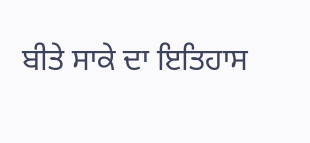ਬੀਤੇ ਸਾਕੇ ਦਾ ਇਤਿਹਾਸ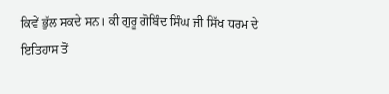ਕਿਵੇਂ ਭੁੱਲ ਸਕਦੇ ਸਨ। ਕੀ ਗੁਰੂ ਗੋਬਿੰਦ ਸਿੰਘ ਜੀ ਸਿੱਖ ਧਰਮ ਦੇ
ਇਤਿਹਾਸ ਤੋਂ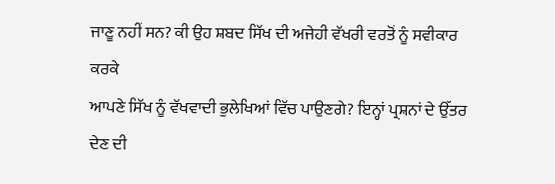ਜਾਣੂ ਨਹੀਂ ਸਨ? ਕੀ ਉਹ ਸ਼ਬਦ ਸਿੱਖ ਦੀ ਅਜੇਹੀ ਵੱਖਰੀ ਵਰਤੋਂ ਨੂੰ ਸਵੀਕਾਰ ਕਰਕੇ
ਆਪਣੇ ਸਿੱਖ ਨੂੰ ਵੱਖਵਾਦੀ ਭੁਲੇਖਿਆਂ ਵਿੱਚ ਪਾਉਣਗੇ? ਇਨ੍ਹਾਂ ਪ੍ਰਸ਼ਨਾਂ ਦੇ ਉੱਤਰ ਦੇਣ ਦੀ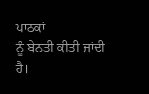ਪਾਠਕਾਂ
ਨੂੰ ਬੇਨਤੀ ਕੀਤੀ ਜਾਂਦੀ ਹੈ।